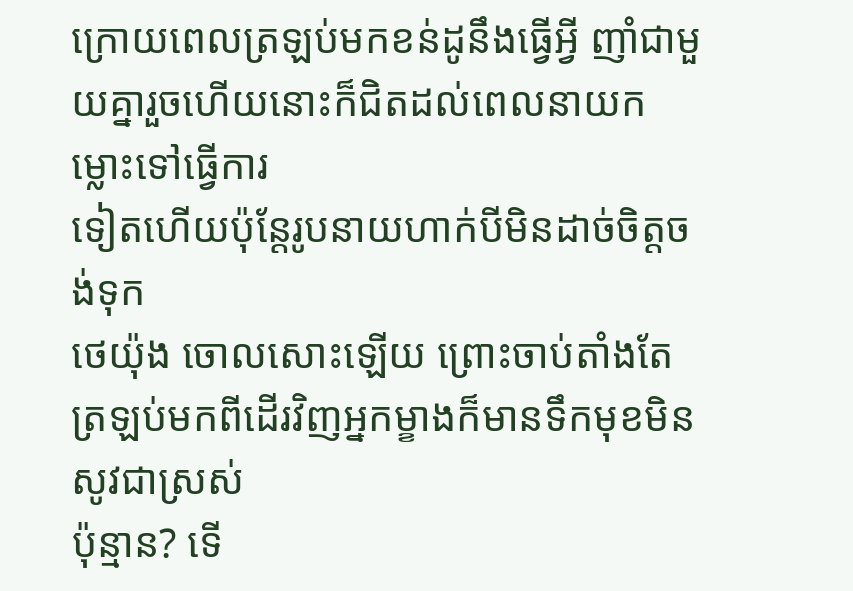ក្រោយពេលត្រឡប់មកខន់ដូនឹងធ្វើអ្វី ញាំជាមួយគ្នារួចហើយនោះក៏ជិតដល់ពេលនាយកម្លោះទៅធ្វើការ
ទៀតហើយប៉ុន្តែរូបនាយហាក់បីមិនដាច់ចិត្តចង់ទុក
ថេយ៉ុង ចោលសោះឡើយ ព្រោះចាប់តាំងតែត្រឡប់មកពីដើរវិញអ្នកម្ខាងក៏មានទឹកមុខមិនសូវជាស្រស់
ប៉ុន្មាន? ទើ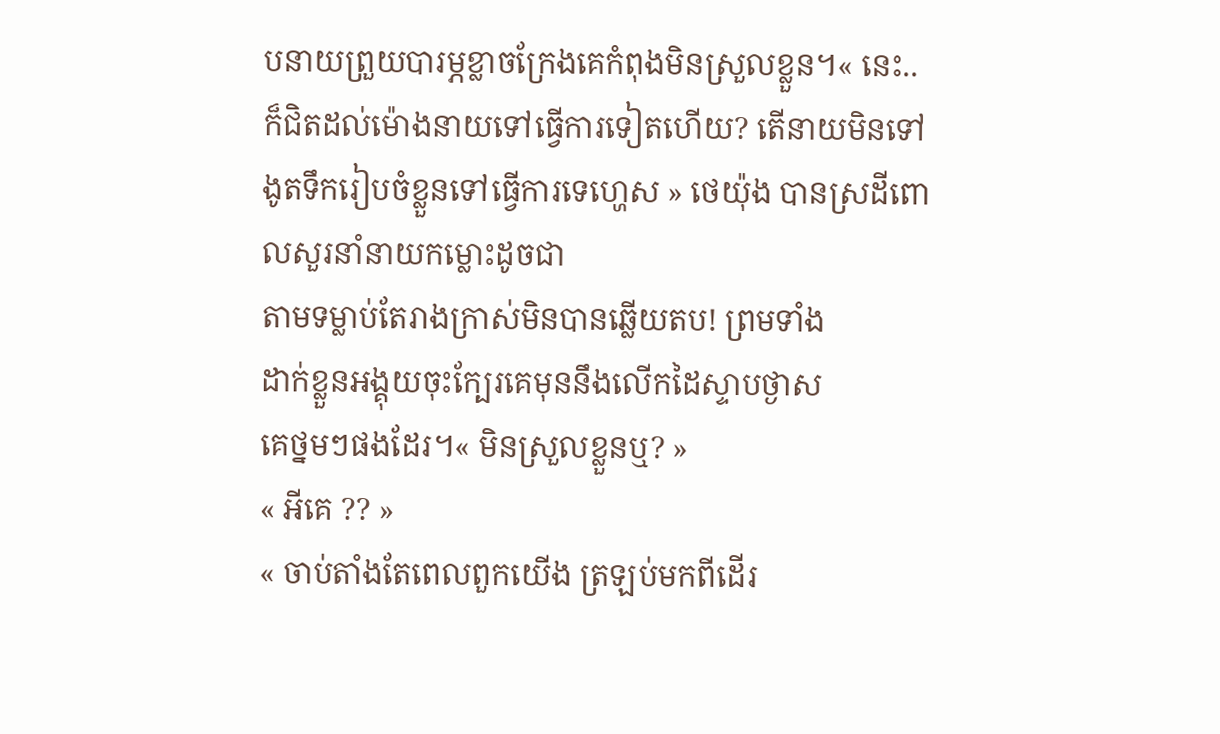បនាយព្រួយបារម្ភខ្លាចក្រែងគេកំពុងមិនស្រួលខ្លួន។« នេះ..ក៏ជិតដល់ម៉ោងនាយទៅធ្វើការទៀតហើយ? តើនាយមិនទៅងូតទឹករៀបចំខ្លួនទៅធ្វើការទេហ្ហេស » ថេយ៉ុង បានស្រដីពោលសួរនាំនាយកម្លោះដូចជា
តាមទម្លាប់តែរាងក្រាស់មិនបានឆ្លើយតប! ព្រមទាំង
ដាក់ខ្លួនអង្គុយចុះក្បែរគេមុននឹងលើកដៃស្ទាបថ្ងាស
គេថ្នមៗផងដែរ។« មិនស្រួលខ្លួនឬ? »
« អីគេ ?? »
« ចាប់តាំងតែពេលពួកយើង ត្រឡប់មកពីដើរ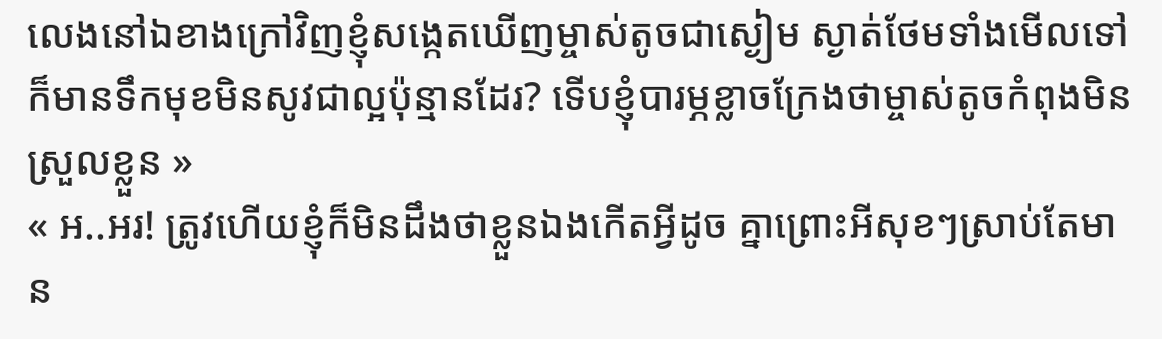លេងនៅឯខាងក្រៅវិញខ្ញុំសង្កេតឃើញម្ចាស់តូចជាស្ងៀម ស្ងាត់ថែមទាំងមើលទៅក៏មានទឹកមុខមិនសូវជាល្អប៉ុន្មានដែរ? ទើបខ្ញុំបារម្ភខ្លាចក្រែងថាម្ចាស់តូចកំពុងមិនស្រួលខ្លួន »
« អ..អរ! ត្រូវហើយខ្ញុំក៏មិនដឹងថាខ្លួនឯងកើតអ្វីដូច គ្នាព្រោះអីសុខៗស្រាប់តែមាន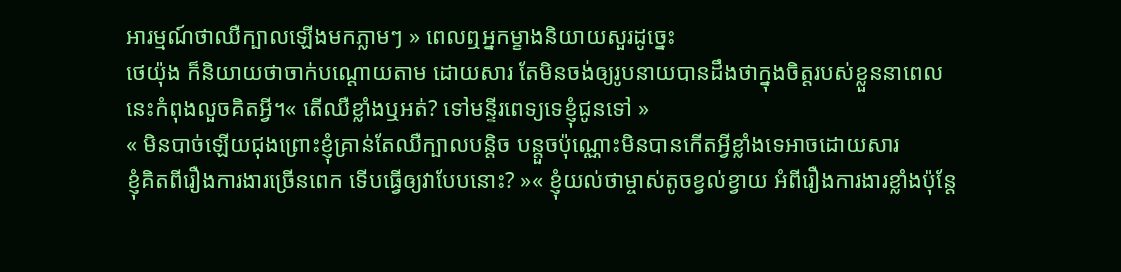អារម្មណ៍ថាឈឺក្បាលឡើងមកភ្លាមៗ » ពេលឮអ្នកម្ខាងនិយាយសួរដូច្នេះ
ថេយ៉ុង ក៏និយាយថាចាក់បណ្ដោយតាម ដោយសារ តែមិនចង់ឲ្យរូបនាយបានដឹងថាក្នុងចិត្តរបស់ខ្លួននាពេលនេះកំពុងលួចគិតអ្វី។« តើឈឺខ្លាំងឬអត់? ទៅមន្ទីរពេទ្យទេខ្ញុំជូនទៅ »
« មិនបាច់ឡើយជុងព្រោះខ្ញុំគ្រាន់តែឈឺក្បាលបន្តិច បន្តួចប៉ុណ្ណោះមិនបានកើតអ្វីខ្លាំងទេអាចដោយសារ
ខ្ញុំគិតពីរឿងការងារច្រើនពេក ទើបធ្វើឲ្យវាបែបនោះ? »« ខ្ញុំយល់ថាម្ចាស់តូចខ្វល់ខ្វាយ អំពីរឿងការងារខ្លាំងប៉ុន្តែ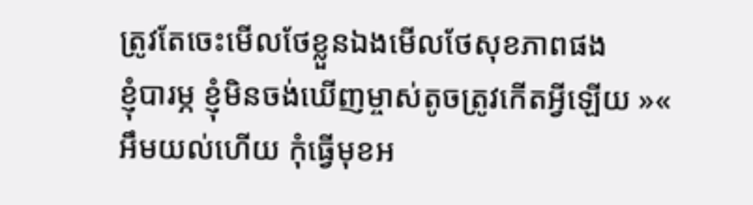ត្រូវតែចេះមើលថែខ្លួនឯងមើលថែសុខភាពផង
ខ្ញុំបារម្ភ ខ្ញុំមិនចង់ឃើញម្ចាស់តូចត្រូវកើតអ្វីឡើយ »« អឹមយល់ហើយ កុំធ្វើមុខអ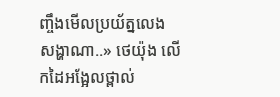ញ្ចឹងមើលប្រយ័ត្នលេង សង្ហាណា..» ថេយ៉ុង លើកដៃអង្អែលថ្ពាល់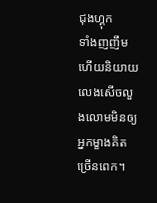ជុងហ្គុក
ទាំងញញឹមហើយនិយាយលេងសើចលួងលោមមិនឲ្យអ្នកម្ខាងគិតច្រើនពេក។